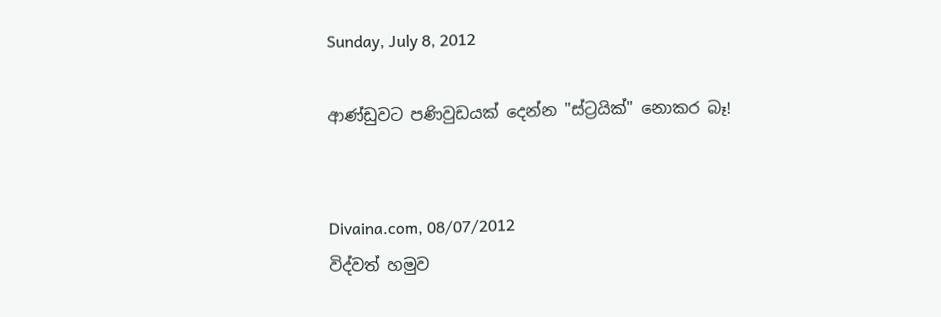Sunday, July 8, 2012

ආණ්‌ඩුවට පණිවුඩයක්‌ දෙන්න "ස්‌ට්‍රයික්‌" නොකර බෑ!


Divaina.com, 08/07/2012
විද්වත් හමුව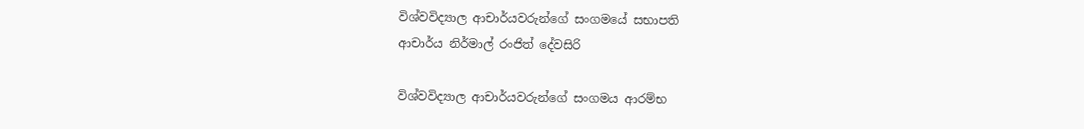විශ්වවිද්‍යාල ආචාර්යවරුන්ගේ සංගමයේ සභාපති
ආචාර්ය නිර්මාල් රංජිත් දේවසිරි

විශ්වවිද්‍යාල ආචාර්යවරුන්ගේ සංගමය ආරම්භ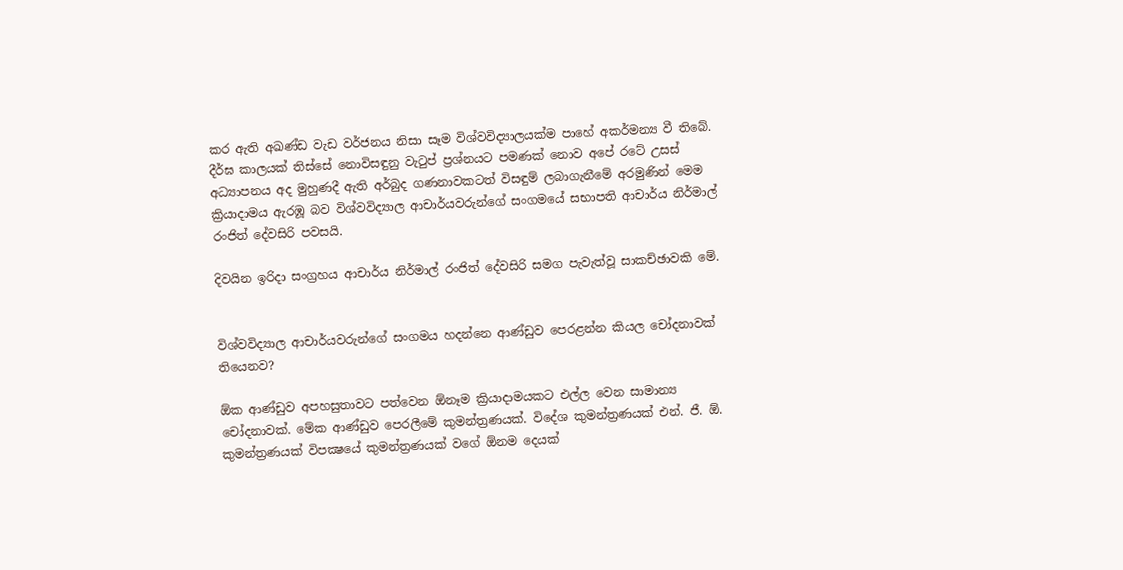කර ඇති අඛණ්‌ඩ වැඩ වර්ජනය නිසා සෑම විශ්වවිද්‍යාලයක්‌ම පාහේ අකර්මන්‍ය වී තිබේ. දීර්ඝ කාලයක්‌ තිස්‌සේ නොවිසඳුනු වැටුප් ප්‍රශ්නයට පමණක්‌ නොව අපේ රටේ උසස්‌ අධ්‍යාපනය අද මුහුණදී ඇති අර්බුද ගණනාවකටත් විසඳුම් ලබාගැනීමේ අරමුණින් මෙම ක්‍රියාදාමය ඇරඹූ බව විශ්වවිද්‍යාල ආචාර්යවරුන්ගේ සංගමයේ සභාපති ආචාර්ය නිර්මාල් රංජිත් දේවසිරි පවසයි.

දිවයින ඉරිදා සංග්‍රහය ආචාර්ය නිර්මාල් රංජිත් දේවසිරි සමග පැවැත්වූ සාකච්ඡාවකි මේ.


විශ්වවිද්‍යාල ආචාර්යවරුන්ගේ සංගමය හදන්නෙ ආණ්‌ඩුව පෙරළන්න කියල චෝදනාවක්‌ තියෙනව?

ඕක ආණ්‌ඩුව අපහසුතාවට පත්වෙන ඕනෑම ක්‍රියාදාමයකට එල්ල වෙන සාමාන්‍ය චෝදනාවක්‌. මේක ආණ්‌ඩුව පෙරලීමේ කුමන්ත්‍රණයක්‌. විදේශ කුමන්ත්‍රණයක්‌ එන්. ජී. ඕ. කුමන්ත්‍රණයක්‌ විපක්‍ෂයේ කුමන්ත්‍රණයක්‌ වගේ ඕනම දෙයක්‌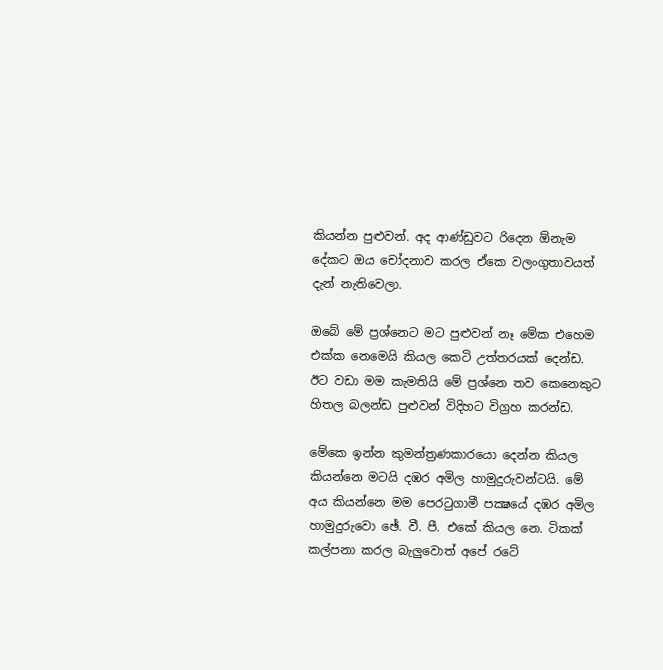කියන්න පුළුවන්. අද ආණ්‌ඩුවට රිදෙන ඕනැම දේකට ඔය චෝදනාව කරල ඒකෙ වලංගුතාවයත් දැන් නැතිවෙලා.

ඔබේ මේ ප්‍රශ්නෙට මට පුළුවන් නෑ මේක එහෙම එක්‌ක නෙමෙයි කියල කෙටි උත්තරයක්‌ දෙන්ඩ. ඊට වඩා මම කැමතියි මේ ප්‍රශ්නෙ තව කෙනෙකුට හිතල බලන්ඩ පුළුවන් විදිහට විග්‍රහ කරන්ඩ.

මේකෙ ඉන්න කුමන්ත්‍රණකාරයො දෙන්න කියල කියන්නෙ මටයි දඹර අමිල හාමුදුරුවන්ටයි. මේ අය කියන්නෙ මම පෙරටුගාමී පක්‍ෂයේ දඹර අමිල හාමුදුරුවො ඡේ. වී. පී. එකේ කියල නෙ. ටිකක්‌ කල්පනා කරල බැලුවොත් අපේ රටේ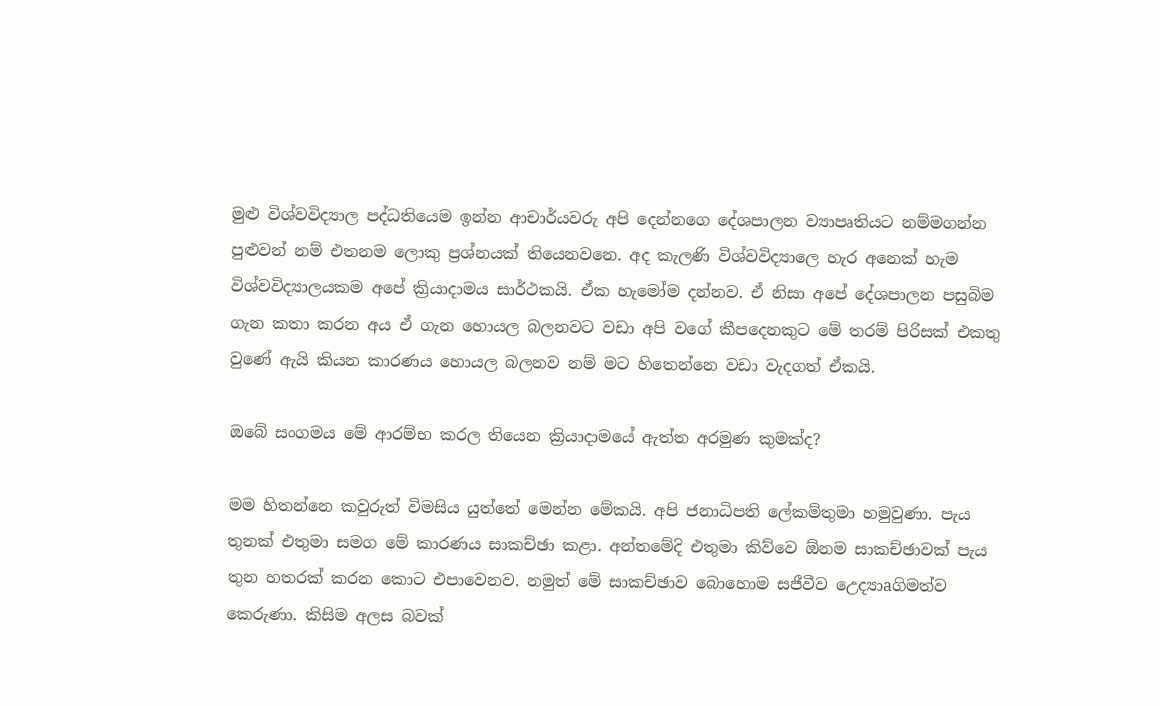මුළු විශ්වවිද්‍යාල පද්ධතියෙම ඉන්න ආචාර්යවරු අපි දෙන්නගෙ දේශපාලන ව්‍යාපෘතියට නම්මගන්න පුළුවන් නම් එතනම ලොකු ප්‍රශ්නයක්‌ තියෙනවනෙ. අද කැලණි විශ්වවිද්‍යාලෙ හැර අනෙක්‌ හැම විශ්වවිද්‍යාලයකම අපේ ක්‍රියාදාමය සාර්ථකයි. ඒක හැමෝම දන්නව. ඒ නිසා අපේ දේශපාලන පසුබිම ගැන කතා කරන අය ඒ ගැන හොයල බලනවට වඩා අපි වගේ කීපදෙනකුට මේ තරම් පිරිසක්‌ එකතු වුණේ ඇයි කියන කාරණය හොයල බලනව නම් මට හිතෙන්නෙ වඩා වැදගත් ඒකයි.

ඔබේ සංගමය මේ ආරම්භ කරල තියෙන ක්‍රියාදාමයේ ඇත්ත අරමුණ කුමක්‌ද?

මම හිතන්නෙ කවුරුත් විමසිය යුත්තේ මෙන්න මේකයි. අපි ජනාධිපති ලේකම්තුමා හමුවුණා. පැය තුනක්‌ එතුමා සමග මේ කාරණය සාකච්ඡා කළා. අන්තමේදි එතුමා කිව්වෙ ඕනම සාකච්ඡාවක්‌ පැය තුන හතරක්‌ කරන කොට එපාවෙනව. නමුත් මේ සාකච්ඡාව බොහොම සජීවීව උෙද්‍යාaගිමත්ව කෙරුණා. කිසිම අලස බවක්‌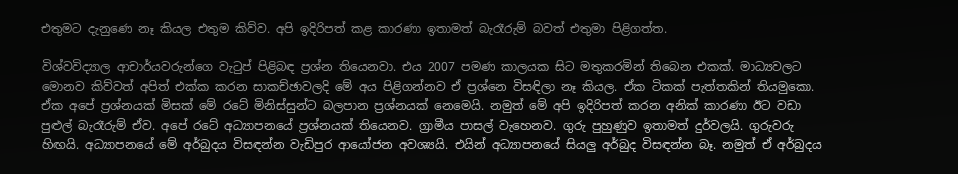එතුමට දැනුණෙ නෑ කියල එතුම කිව්ව. අපි ඉදිරිපත් කළ කාරණා ඉතාමත් බැරෑරුම් බවත් එතුමා පිළිගත්ත.

විශ්වවිද්‍යාල ආචාර්යවරුන්ගෙ වැටුප් පිළිබඳ ප්‍රශ්න තියෙනවා. එය 2007 පමණ කාලයක සිට මතුකරමින් තිබෙන එකක්‌. මාධ්‍යවලට මොනව කිව්වත් අපිත් එක්‌ක කරන සාකච්ඡාවලදි මේ අය පිළිගන්නව ඒ ප්‍රශ්නෙ විසඳිලා නෑ කියල. ඒක ටිකක්‌ පැත්තකින් තියමුකො. ඒක අපේ ප්‍රශ්නයක්‌ මිසක්‌ මේ රටේ මිනිස්‌සුන්ට බලපාන ප්‍රශ්නයක්‌ නෙමෙයි. නමුත් මේ අපි ඉදිරිපත් කරන අනික්‌ කාරණා ඊට වඩා පුළුල් බැරෑරුම් ඒව. අපේ රටේ අධ්‍යාපනයේ ප්‍රශ්නයක්‌ තියෙනව. ග්‍රාමීය පාසල් වැහෙනව. ගුරු පුහුණුව ඉතාමත් දුර්වලයි. ගුරුවරු හිඟයි. අධ්‍යාපනයේ මේ අර්බුදය විසඳන්න වැඩිපුර ආයෝජන අවශ්‍යයි. එයින් අධ්‍යාපනයේ සියලු අර්බුද විසඳන්න බෑ. නමුත් ඒ අර්බුදය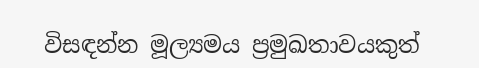විසඳන්න මූල්‍යමය ප්‍රමුඛතාවයකුත්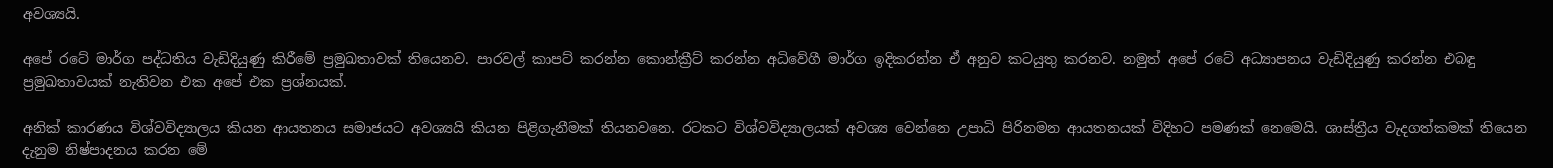අවශ්‍යයි.

අපේ රටේ මාර්ග පද්ධතිය වැඩිදියුණු කිරීමේ ප්‍රමුඛතාවක්‌ තියෙනව. පාරවල් කාපට්‌ කරන්න කොන්ක්‍රීට්‌ කරන්න අධිවේගී මාර්ග ඉදිකරන්න ඒ අනුව කටයුතු කරනව. නමුත් අපේ රටේ අධ්‍යාපනය වැඩිදියුණු කරන්න එබඳු ප්‍රමුඛතාවයක්‌ නැතිවන එක අපේ එක ප්‍රශ්නයක්‌.

අනික්‌ කාරණය විශ්වවිද්‍යාලය කියන ආයතනය සමාජයට අවශ්‍යයි කියන පිළිගැනීමක්‌ තියනවනෙ. රටකට විශ්වවිද්‍යාලයක්‌ අවශ්‍ය වෙන්නෙ උපාධි පිරිනමන ආයතනයක්‌ විදිහට පමණක්‌ නෙමෙයි. ශාස්‌ත්‍රීය වැදගත්කමක්‌ තියෙන දැනුම නිෂ්පාදනය කරන මේ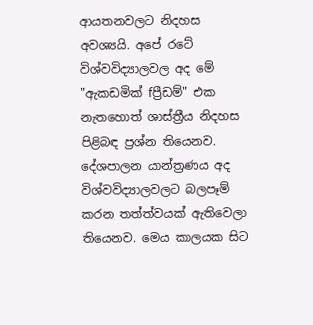ආයතනවලට නිදහස අවශ්‍යයි. අපේ රටේ විශ්වවිද්‍යාලවල අද මේ "ඇකඩමික්‌ fප්‍රීඩම්" එක නැතහොත් ශාස්‌ත්‍රීය නිදහස පිළිබඳ ප්‍රශ්න තියෙනව. දේශපාලන යාන්ත්‍රණය අද විශ්වවිද්‍යාලවලට බලපෑම් කරන තත්ත්වයක්‌ ඇතිවෙලා තියෙනව. මෙය කාලයක සිට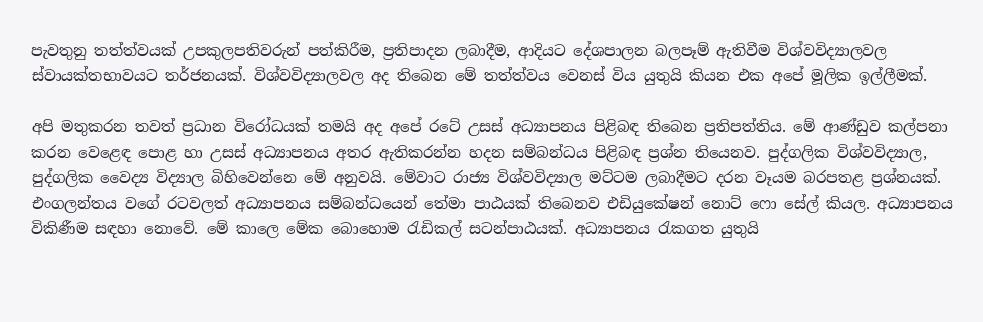පැවතුනු තත්ත්වයක්‌ උපකුලපතිවරුන් පත්කිරීම, ප්‍රතිපාදන ලබාදීම, ආදියට දේශපාලන බලපෑම් ඇතිවීම විශ්වවිද්‍යාලවල ස්‌වායක්‌තභාවයට තර්ජනයක්‌. විශ්වවිද්‍යාලවල අද තිබෙන මේ තත්ත්වය වෙනස්‌ විය යුතුයි කියන එක අපේ මූලික ඉල්ලීමක්‌.

අපි මතුකරන තවත් ප්‍රධාන විරෝධයක්‌ තමයි අද අපේ රටේ උසස්‌ අධ්‍යාපනය පිළිබඳ තිබෙන ප්‍රතිපත්තිය. මේ ආණ්‌ඩුව කල්පනා කරන වෙළෙඳ පොළ හා උසස්‌ අධ්‍යාපනය අතර ඇතිකරන්න හදන සම්බන්ධය පිළිබඳ ප්‍රශ්න තියෙනව. පුද්ගලික විශ්වවිද්‍යාල, පුද්ගලික වෛද්‍ය විද්‍යාල බිහිවෙන්නෙ මේ අනුවයි. මේවාට රාජ්‍ය විශ්වවිද්‍යාල මට්‌ටම ලබාදීමට දරන වෑයම බරපතළ ප්‍රශ්නයක්‌. එංගලන්තය වගේ රටවලත් අධ්‍යාපනය සම්බන්ධයෙන් තේමා පාඨයක්‌ තිබෙනව එඩියුකේෂන් නොට්‌ ෆො සේල් කියල. අධ්‍යාපනය විකිණීම සඳහා නොවේ. මේ කාලෙ මේක බොහොම රැඩිකල් සටන්පාඨයක්‌. අධ්‍යාපනය රැකගත යුතුයි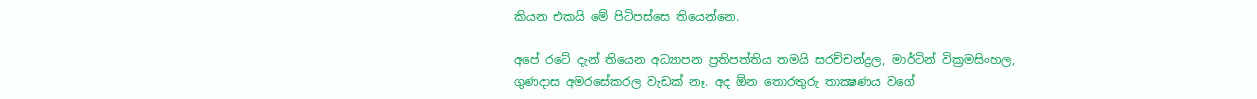කියන එකයි මේ පිටිපස්‌සෙ තියෙන්නෙ.

අපේ රටේ දැන් තියෙන අධ්‍යාපන ප්‍රතිපත්තිය තමයි සරච්චන්ද්‍රල, මාර්ටින් වික්‍රමසිංහල, ගුණදාස අමරසේකරල වැඩක්‌ නෑ. අද ඕන තොරතුරු තාක්‍ෂණය වගේ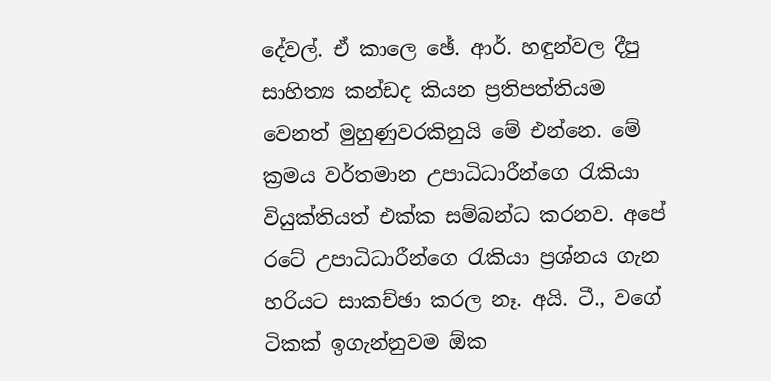දේවල්. ඒ කාලෙ ඡේ. ආර්. හඳුන්වල දීපු සාහිත්‍ය කන්ඩද කියන ප්‍රතිපත්තියම වෙනත් මුහුණුවරකිනුයි මේ එන්නෙ. මේ ක්‍රමය වර්තමාන උපාධිධාරීන්ගෙ රැකියා වියුක්‌තියත් එක්‌ක සම්බන්ධ කරනව. අපේ රටේ උපාධිධාරීන්ගෙ රැකියා ප්‍රශ්නය ගැන හරියට සාකච්ඡා කරල නෑ. අයි. ටී., වගේ ටිකක්‌ ඉගැන්නුවම ඕක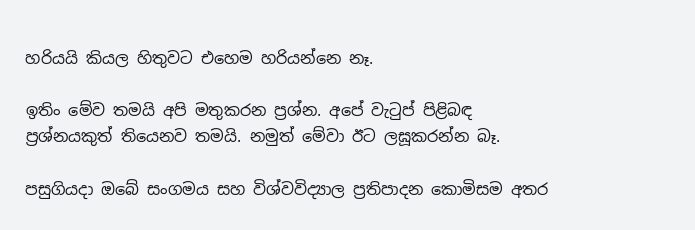හරියයි කියල හිතුවට එහෙම හරියන්නෙ නෑ.

ඉතිං මේව තමයි අපි මතුකරන ප්‍රශ්න. අපේ වැටුප් පිළිබඳ ප්‍රශ්නයකුත් තියෙනව තමයි. නමුත් මේවා ඊට ලඝූකරන්න බෑ.

පසුගියදා ඔබේ සංගමය සහ විශ්වවිද්‍යාල ප්‍රතිපාදන කොමිසම අතර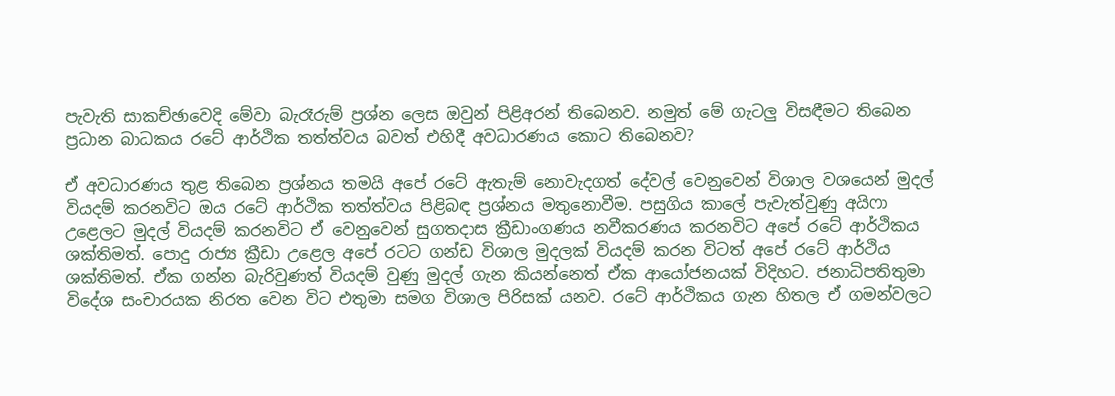පැවැති සාකච්ඡාවෙදි මේවා බැරෑරුම් ප්‍රශ්න ලෙස ඔවුන් පිළිඅරන් තිබෙනව. නමුත් මේ ගැටලු විසඳීමට තිබෙන ප්‍රධාන බාධකය රටේ ආර්ථික තත්ත්වය බවත් එහිදී අවධාරණය කොට තිබෙනව?

ඒ අවධාරණය තුළ තිබෙන ප්‍රශ්නය තමයි අපේ රටේ ඇතැම් නොවැදගත් දේවල් වෙනුවෙන් විශාල වශයෙන් මුදල් වියදම් කරනවිට ඔය රටේ ආර්ථික තත්ත්වය පිළිබඳ ප්‍රශ්නය මතුනොවීම. පසුගිය කාලේ පැවැත්වුණු අයිෆා උළෙලට මුදල් වියදම් කරනවිට ඒ වෙනුවෙන් සුගතදාස ක්‍රීඩාංගණය නවීකරණය කරනවිට අපේ රටේ ආර්ථිකය ශක්‌තිමත්. පොදු රාජ්‍ය ක්‍රීඩා උළෙල අපේ රටට ගන්ඩ විශාල මුදලක්‌ වියදම් කරන විටත් අපේ රටේ ආර්ථිය ශක්‌තිමත්. ඒක ගන්න බැරිවුණත් වියදම් වුණු මුදල් ගැන කියන්නෙත් ඒක ආයෝජනයක්‌ විදිහට. ජනාධිපතිතුමා විදේශ සංචාරයක නිරත වෙන විට එතුමා සමග විශාල පිරිසක්‌ යනව. රටේ ආර්ථිකය ගැන හිතල ඒ ගමන්වලට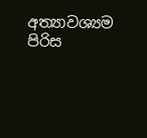අත්‍යාවශ්‍යම පිරිස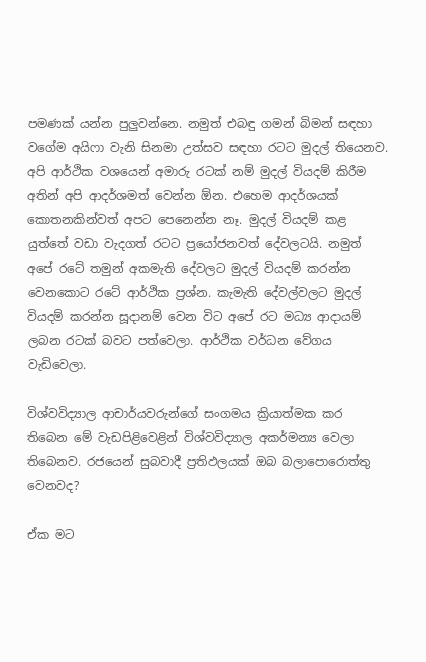පමණක්‌ යන්න පුලුවන්නෙ. නමුත් එබඳු ගමන් බිමන් සඳහා වගේම අයිෆා වැනි සිනමා උත්සව සඳහා රටට මුදල් තියෙනව. අපි ආර්ථික වශයෙන් අමාරු රටක්‌ නම් මුදල් වියදම් කිරීම අතින් අපි ආදර්ශමත් වෙන්න ඕන. එහෙම ආදර්ශයක්‌ කොතනකින්වත් අපට පෙනෙන්න නෑ. මුදල් වියදම් කළ යුත්තේ වඩා වැදගත් රටට ප්‍රයෝජනවත් දේවලටයි. නමුත් අපේ රටේ තමුන් අකමැති දේවලට මුදල් වියදම් කරන්න වෙනකොට රටේ ආර්ථික ප්‍රශ්න. කැමැති දේවල්වලට මුදල් වියදම් කරන්න සූදානම් වෙන විට අපේ රට මධ්‍ය ආදායම් ලබන රටක්‌ බවට පත්වෙලා. ආර්ථික වර්ධන වේගය වැඩිවෙලා.

විශ්වවිද්‍යාල ආචාර්යවරුන්ගේ සංගමය ක්‍රියාත්මක කර තිබෙන මේ වැඩපිළිවෙළින් විශ්වවිද්‍යාල අකර්මන්‍ය වෙලා තිබෙනව. රජයෙන් සුබවාදී ප්‍රතිඵලයක්‌ ඔබ බලාපොරොත්තු වෙනවද?

ඒක මට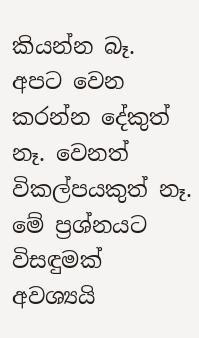කියන්න බෑ. අපට වෙන කරන්න දේකුත් නෑ. වෙනත් විකල්පයකුත් නෑ. මේ ප්‍රශ්නයට විසඳුමක්‌ අවශ්‍යයි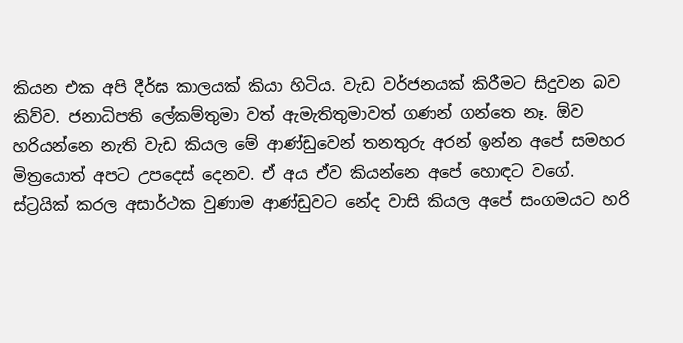කියන එක අපි දීර්ඝ කාලයක්‌ කියා හිටිය. වැඩ වර්ජනයක්‌ කිරීමට සිදුවන බව කිව්ව. ජනාධිපති ලේකම්තුමා වත් ඇමැතිතුමාවත් ගණන් ගන්තෙ නෑ. ඕව හරියන්නෙ නැති වැඩ කියල මේ ආණ්‌ඩුවෙන් තනතුරු අරන් ඉන්න අපේ සමහර මිත්‍රයොත් අපට උපදෙස්‌ දෙනව. ඒ අය ඒව කියන්නෙ අපේ හොඳට වගේ. ස්‌ට්‍රයික්‌ කරල අසාර්ථක වුණාම ආණ්‌ඩුවට නේද වාසි කියල අපේ සංගමයට හරි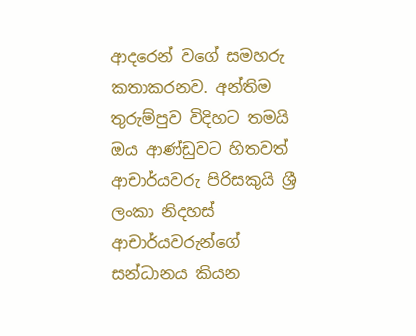ආදරෙන් වගේ සමහරු කතාකරනව. අන්තිම තුරුම්පුව විදිහට තමයි ඔය ආණ්‌ඩුවට හිතවත් ආචාර්යවරු පිරිසකුයි ශ්‍රී ලංකා නිදහස්‌ ආචාර්යවරුන්ගේ සන්ධානය කියන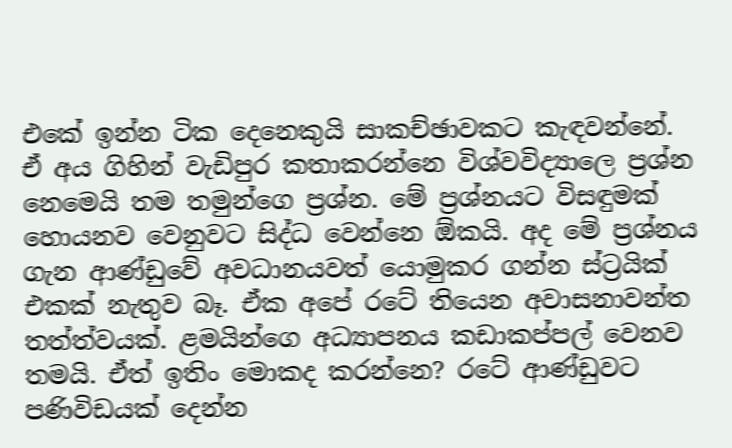එකේ ඉන්න ටික දෙනෙකුයි සාකච්ඡාවකට කැඳවන්නේ. ඒ අය ගිහින් වැඩිපුර කතාකරන්නෙ විශ්වවිද්‍යාලෙ ප්‍රශ්න නෙමෙයි තම තමුන්ගෙ ප්‍රශ්න. මේ ප්‍රශ්නයට විසඳුමක්‌ හොයනව වෙනුවට සිද්ධ වෙන්නෙ ඕකයි. අද මේ ප්‍රශ්නය ගැන ආණ්‌ඩුවේ අවධානයවත් යොමුකර ගන්න ස්‌ට්‍රයික්‌ එකක්‌ නැතුව බෑ. ඒක අපේ රටේ තියෙන අවාසනාවන්ත තත්ත්වයක්‌. ළමයින්ගෙ අධ්‍යාපනය කඩාකප්පල් වෙනව තමයි. ඒත් ඉතිං මොකද කරන්නෙ? රටේ ආණ්‌ඩුවට පණිවිඩයක්‌ දෙන්න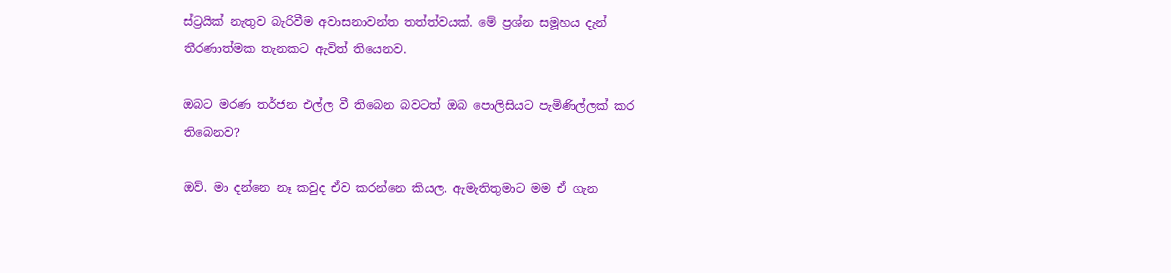ස්‌ට්‍රයික්‌ නැතුව බැරිවීම අවාසනාවන්ත තත්ත්වයක්‌. මේ ප්‍රශ්න සමූහය දැන් තීරණාත්මක තැනකට ඇවිත් තියෙනව.

ඔබට මරණ තර්ජන එල්ල වී තිබෙන බවටත් ඔබ පොලිසියට පැමිණිල්ලක්‌ කර තිබෙනව?

ඔව්. මා දන්නෙ නෑ කවුද ඒව කරන්නෙ කියල. ඇමැතිතුමාට මම ඒ ගැන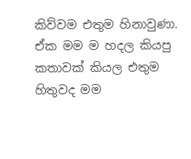කිව්වම එතුම හිනාවුණා. ඒක මම ම හදල කියපු කතාවක්‌ කියල එතුම හිතුවද මම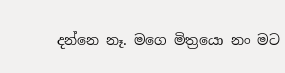දන්නෙ නෑ. මගෙ මිත්‍රයො නං මට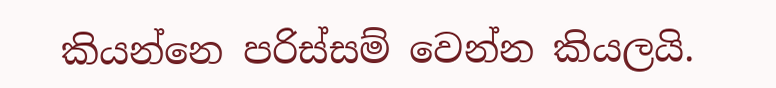කියන්නෙ පරිස්‌සම් වෙන්න කියලයි.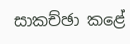සාකච්ඡා කළේ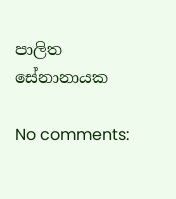පාලිත සේනානායක

No comments: